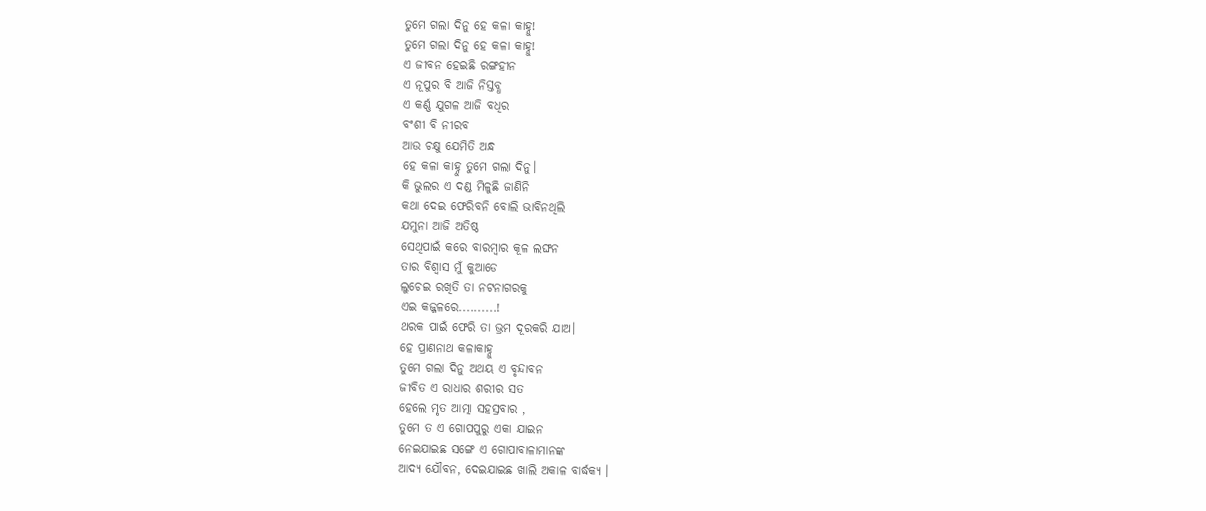ତୁମେ ଗଲା ଦିନୁ ହେ କଳା କାହ୍ନୁ!
ତୁମେ ଗଲା ଦିନୁ ହେ କଳା କାହ୍ନୁ!
ଏ ଜୀବନ ହେଇଛି ରଙ୍ଗହୀନ
ଏ ନୂପୁର ବି ଆଜି ନିସ୍ତବ୍ଧ
ଏ କର୍ଣ୍ଣ ଯୁଗଳ ଆଜି ବଧିର
ବଂଶୀ ବି ନୀରବ
ଆଉ ଚକ୍ଷୁ ଯେମିତି ଅନ୍ଧ
ହେ କଳା କାହ୍ନୁ ତୁମେ ଗଲା ଦିନୁ।
କି ଭୁଲର ଏ ଦଣ୍ଡ ମିଳୁଛି ଜାଣିନି
କଥା ଦେଇ ଫେରିବନି ବୋଲି ଭାବିନଥିଲି
ଯମୁନା ଆଜି ଅତିଷ୍ଠ
ସେଥିପାଇଁ କରେ ବାରମ୍ବାର କୂଳ ଲଙ୍ଘନ
ତାର ବିଶ୍ୱାସ ମୁଁ କୁଆଡେ
ଲୁଚେଇ ରଖିତି ତା ନଟନାଗରକୁ
ଏଇ କଜ୍ଜଳରେ..........!
ଥରକ ପାଇଁ ଫେରି ତା ଭ୍ରମ ଦୂରକରି ଯାଅ।
ହେ ପ୍ରାଣନାଥ କଳାକାହ୍ନୁ
ତୁମେ ଗଲା ଦିନୁ ଅଥୟ ଏ ବୃନ୍ଦାବନ
ଜୀବିତ ଏ ରାଧାର ଶରୀର ସତ
ହେଲେ ମୃତ ଆତ୍ମା ସହସ୍ରବାର ,
ତୁମେ ତ ଏ ଗୋପପୁରୁ ଏକା ଯାଇନ
ନେଇଯାଇଛ ସଙ୍ଗେ ଏ ଗୋପାବାଳାମାନଙ୍କ
ଆଦ୍ଯ ଯୌବନ, ଦେଇଯାଇଛ ଖାଲି ଅକାଳ ବାର୍ଦ୍ଧକ୍ୟ ।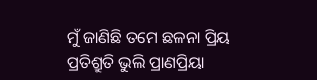ମୁଁ ଜାଣିଛି ତମେ ଛଳନା ପ୍ରିୟ
ପ୍ରତିଶ୍ରୁତି ଭୁଲି ପ୍ରାଣପ୍ରିୟା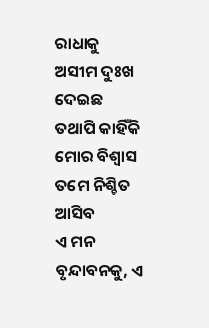ରାଧାକୁ
ଅସୀମ ଦୁଃଖ ଦେଇଛ
ତଥାପି କାହିଁକି ମୋର ବିଶ୍ୱାସ
ତମେ ନିଶ୍ଚିତ ଆସିବ
ଏ ମନ ବୃନ୍ଦାବନକୁ, ଏ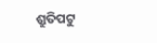ଶ୍ରୁତିପଟୁ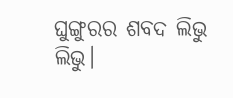ଘୁଙ୍ଗୁରର ଶବଦ ଲିଭୁ ଲିଭୁ।